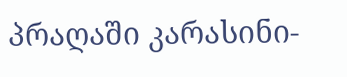პრაღაში კარასინი-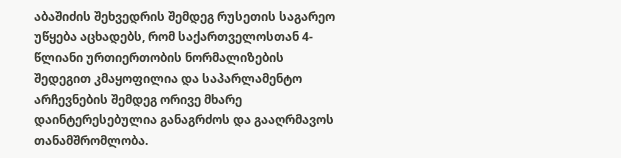აბაშიძის შეხვედრის შემდეგ რუსეთის საგარეო უწყება აცხადებს, რომ საქართველოსთან 4-წლიანი ურთიერთობის ნორმალიზების შედეგით კმაყოფილია და საპარლამენტო არჩევნების შემდეგ ორივე მხარე დაინტერესებულია განაგრძოს და გააღრმავოს თანამშრომლობა.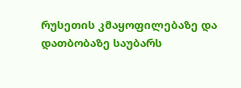რუსეთის კმაყოფილებაზე და დათბობაზე საუბარს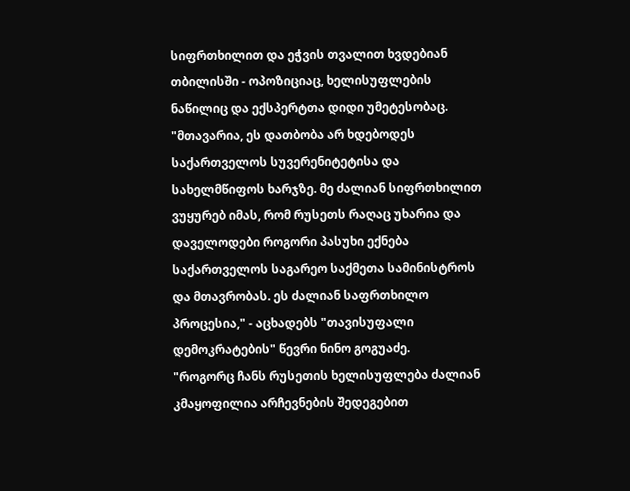სიფრთხილით და ეჭვის თვალით ხვდებიან თბილისში - ოპოზიციაც, ხელისუფლების ნაწილიც და ექსპერტთა დიდი უმეტესობაც.
"მთავარია, ეს დათბობა არ ხდებოდეს საქართველოს სუვერენიტეტისა და სახელმწიფოს ხარჯზე. მე ძალიან სიფრთხილით ვუყურებ იმას, რომ რუსეთს რაღაც უხარია და დაველოდები როგორი პასუხი ექნება საქართველოს საგარეო საქმეთა სამინისტროს და მთავრობას. ეს ძალიან საფრთხილო პროცესია," - აცხადებს "თავისუფალი დემოკრატების" წევრი ნინო გოგუაძე.
"როგორც ჩანს რუსეთის ხელისუფლება ძალიან კმაყოფილია არჩევნების შედეგებით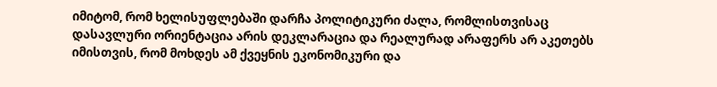იმიტომ, რომ ხელისუფლებაში დარჩა პოლიტიკური ძალა, რომლისთვისაც დასავლური ორიენტაცია არის დეკლარაცია და რეალურად არაფერს არ აკეთებს იმისთვის, რომ მოხდეს ამ ქვეყნის ეკონომიკური და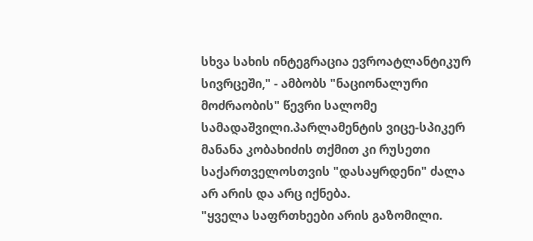სხვა სახის ინტეგრაცია ევროატლანტიკურ სივრცეში," - ამბობს "ნაციონალური მოძრაობის" წევრი სალომე სამადაშვილი.პარლამენტის ვიცე-სპიკერ მანანა კობახიძის თქმით კი რუსეთი საქართველოსთვის "დასაყრდენი" ძალა არ არის და არც იქნება.
"ყველა საფრთხეები არის გაზომილი.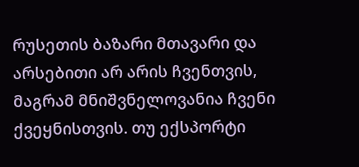რუსეთის ბაზარი მთავარი და არსებითი არ არის ჩვენთვის, მაგრამ მნიშვნელოვანია ჩვენი ქვეყნისთვის. თუ ექსპორტი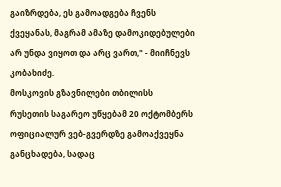გაიზრდება, ეს გამოადგება ჩვენს ქვეყანას, მაგრამ ამაზე დამოკიდებულები არ უნდა ვიყოთ და არც ვართ," - მიიჩნევს კობახიძე.
მოსკოვის გზავნილები თბილისს
რუსეთის საგარეო უწყებამ 20 ოქტომბერს ოფიციალურ ვებ-გვერდზე გამოაქვეყნა განცხადება, სადაც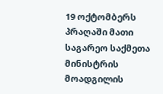19 ოქტომბერს პრაღაში მათი საგარეო საქმეთა მინისტრის მოადგილის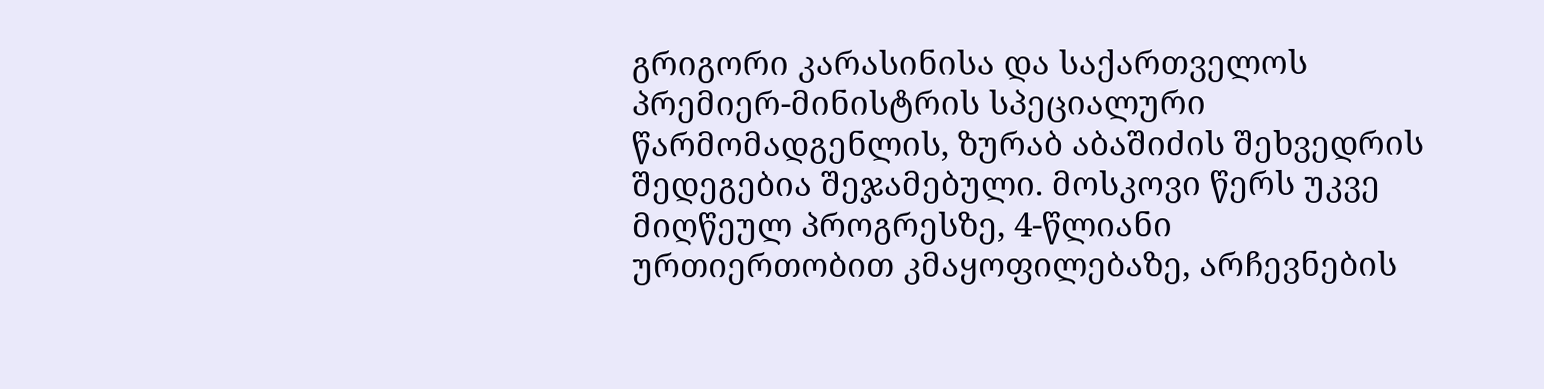გრიგორი კარასინისა და საქართველოს პრემიერ-მინისტრის სპეციალური წარმომადგენლის, ზურაბ აბაშიძის შეხვედრის შედეგებია შეჯამებული. მოსკოვი წერს უკვე მიღწეულ პროგრესზე, 4-წლიანი ურთიერთობით კმაყოფილებაზე, არჩევნების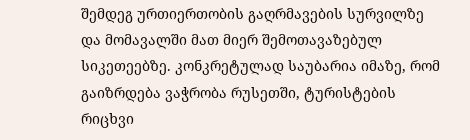შემდეგ ურთიერთობის გაღრმავების სურვილზე და მომავალში მათ მიერ შემოთავაზებულ სიკეთეებზე. კონკრეტულად საუბარია იმაზე, რომ გაიზრდება ვაჭრობა რუსეთში, ტურისტების რიცხვი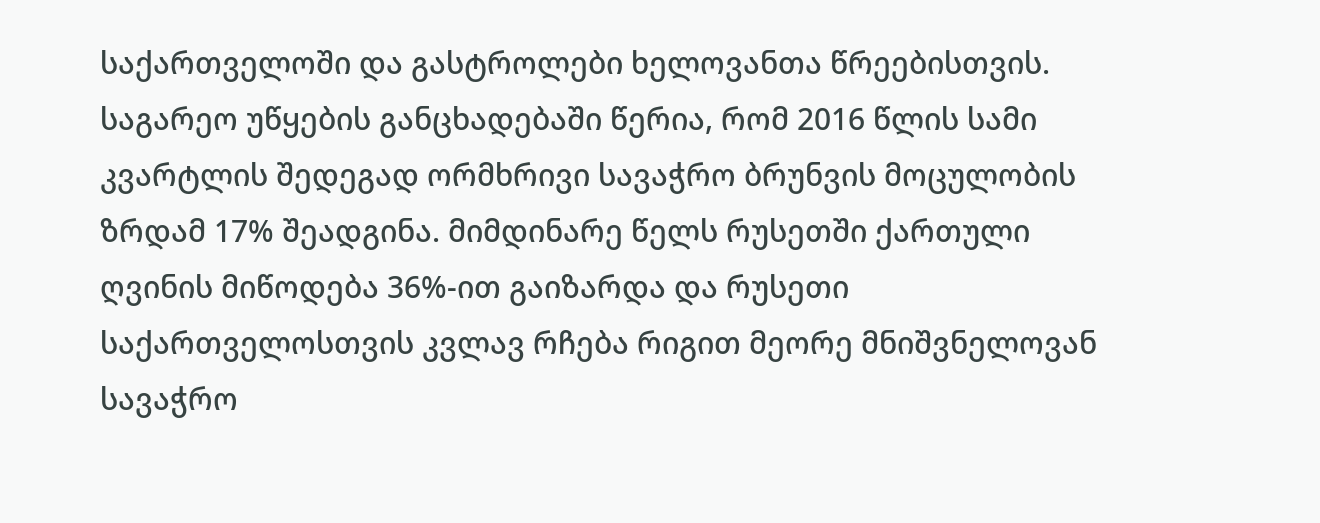საქართველოში და გასტროლები ხელოვანთა წრეებისთვის.
საგარეო უწყების განცხადებაში წერია, რომ 2016 წლის სამი კვარტლის შედეგად ორმხრივი სავაჭრო ბრუნვის მოცულობის ზრდამ 17% შეადგინა. მიმდინარე წელს რუსეთში ქართული ღვინის მიწოდება 36%-ით გაიზარდა და რუსეთი საქართველოსთვის კვლავ რჩება რიგით მეორე მნიშვნელოვან სავაჭრო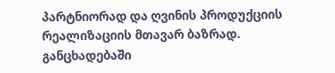პარტნიორად და ღვინის პროდუქციის რეალიზაციის მთავარ ბაზრად.
განცხადებაში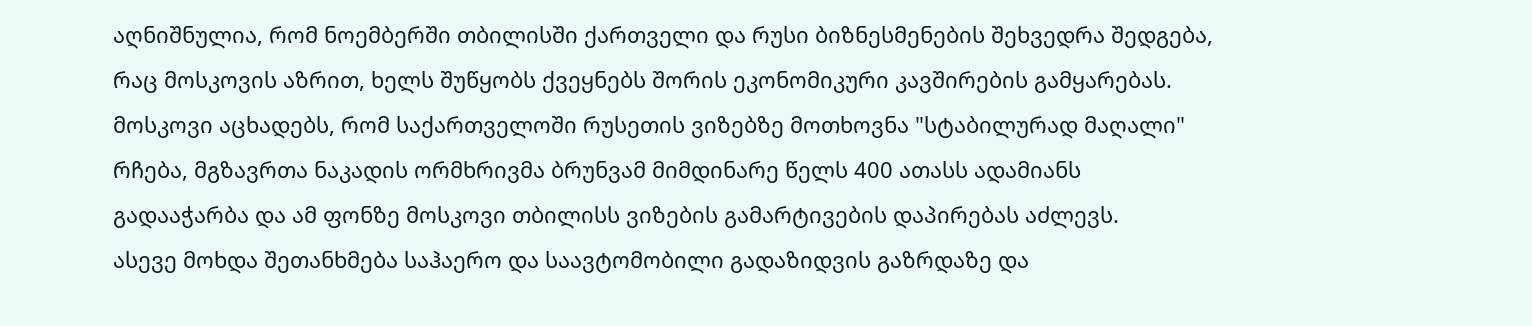აღნიშნულია, რომ ნოემბერში თბილისში ქართველი და რუსი ბიზნესმენების შეხვედრა შედგება, რაც მოსკოვის აზრით, ხელს შუწყობს ქვეყნებს შორის ეკონომიკური კავშირების გამყარებას.
მოსკოვი აცხადებს, რომ საქართველოში რუსეთის ვიზებზე მოთხოვნა "სტაბილურად მაღალი" რჩება, მგზავრთა ნაკადის ორმხრივმა ბრუნვამ მიმდინარე წელს 400 ათასს ადამიანს გადააჭარბა და ამ ფონზე მოსკოვი თბილისს ვიზების გამარტივების დაპირებას აძლევს.
ასევე მოხდა შეთანხმება საჰაერო და საავტომობილი გადაზიდვის გაზრდაზე და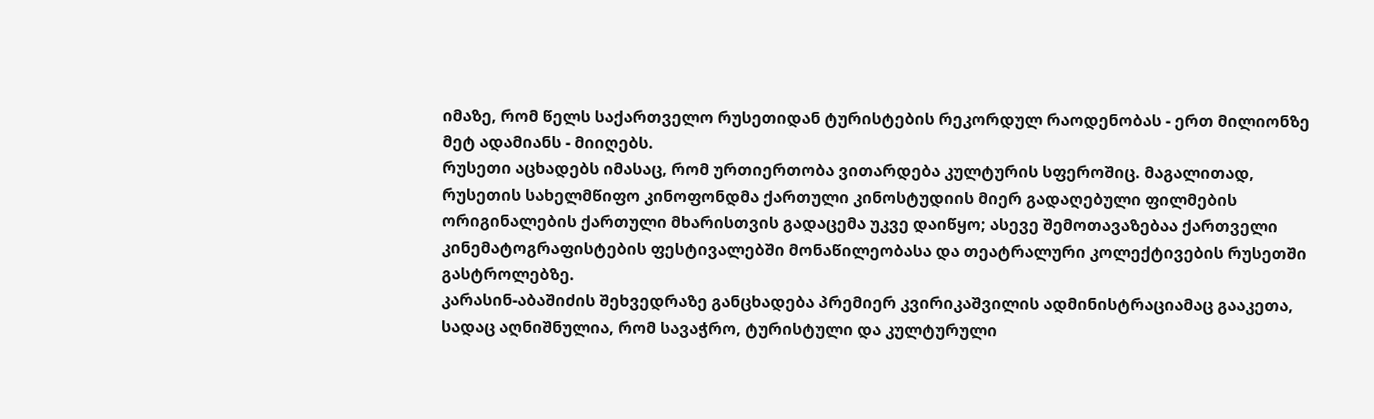იმაზე, რომ წელს საქართველო რუსეთიდან ტურისტების რეკორდულ რაოდენობას - ერთ მილიონზე მეტ ადამიანს - მიიღებს.
რუსეთი აცხადებს იმასაც, რომ ურთიერთობა ვითარდება კულტურის სფეროშიც. მაგალითად, რუსეთის სახელმწიფო კინოფონდმა ქართული კინოსტუდიის მიერ გადაღებული ფილმების ორიგინალების ქართული მხარისთვის გადაცემა უკვე დაიწყო; ასევე შემოთავაზებაა ქართველი კინემატოგრაფისტების ფესტივალებში მონაწილეობასა და თეატრალური კოლექტივების რუსეთში გასტროლებზე.
კარასინ-აბაშიძის შეხვედრაზე განცხადება პრემიერ კვირიკაშვილის ადმინისტრაციამაც გააკეთა, სადაც აღნიშნულია, რომ სავაჭრო, ტურისტული და კულტურული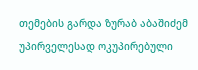თემების გარდა ზურაბ აბაშიძემ უპირველესად ოკუპირებული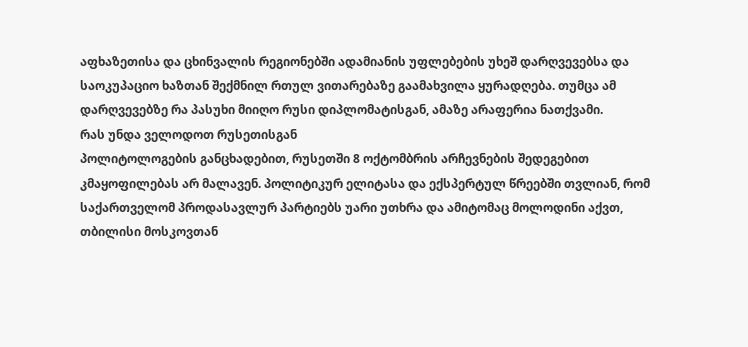აფხაზეთისა და ცხინვალის რეგიონებში ადამიანის უფლებების უხეშ დარღვევებსა და საოკუპაციო ხაზთან შექმნილ რთულ ვითარებაზე გაამახვილა ყურადღება. თუმცა ამ დარღვევებზე რა პასუხი მიიღო რუსი დიპლომატისგან, ამაზე არაფერია ნათქვამი.
რას უნდა ველოდოთ რუსეთისგან
პოლიტოლოგების განცხადებით, რუსეთში 8 ოქტომბრის არჩევნების შედეგებით კმაყოფილებას არ მალავენ. პოლიტიკურ ელიტასა და ექსპერტულ წრეებში თვლიან, რომ საქართველომ პროდასავლურ პარტიებს უარი უთხრა და ამიტომაც მოლოდინი აქვთ, თბილისი მოსკოვთან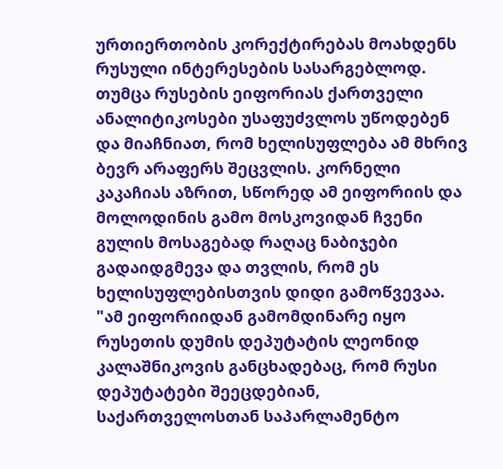ურთიერთობის კორექტირებას მოახდენს რუსული ინტერესების სასარგებლოდ.
თუმცა რუსების ეიფორიას ქართველი ანალიტიკოსები უსაფუძვლოს უწოდებენ და მიაჩნიათ, რომ ხელისუფლება ამ მხრივ ბევრ არაფერს შეცვლის. კორნელი კაკაჩიას აზრით, სწორედ ამ ეიფორიის და მოლოდინის გამო მოსკოვიდან ჩვენი გულის მოსაგებად რაღაც ნაბიჯები გადაიდგმევა და თვლის, რომ ეს ხელისუფლებისთვის დიდი გამოწვევაა.
"ამ ეიფორიიდან გამომდინარე იყო რუსეთის დუმის დეპუტატის ლეონიდ კალაშნიკოვის განცხადებაც, რომ რუსი დეპუტატები შეეცდებიან, საქართველოსთან საპარლამენტო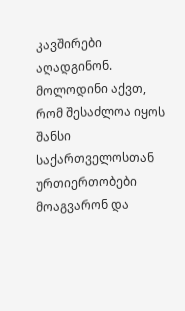კავშირები აღადგინონ. მოლოდინი აქვთ, რომ შესაძლოა იყოს შანსი საქართველოსთან ურთიერთობები მოაგვარონ და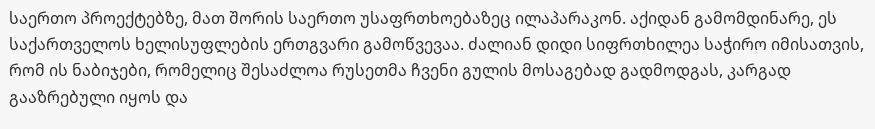საერთო პროექტებზე, მათ შორის საერთო უსაფრთხოებაზეც ილაპარაკონ. აქიდან გამომდინარე, ეს საქართველოს ხელისუფლების ერთგვარი გამოწვევაა. ძალიან დიდი სიფრთხილეა საჭირო იმისათვის, რომ ის ნაბიჯები, რომელიც შესაძლოა რუსეთმა ჩვენი გულის მოსაგებად გადმოდგას, კარგად გააზრებული იყოს და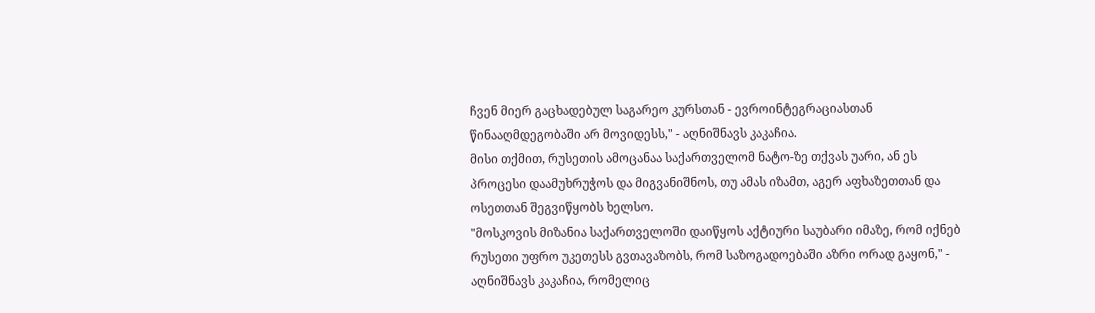ჩვენ მიერ გაცხადებულ საგარეო კურსთან - ევროინტეგრაციასთან წინააღმდეგობაში არ მოვიდესს," - აღნიშნავს კაკაჩია.
მისი თქმით, რუსეთის ამოცანაა საქართველომ ნატო-ზე თქვას უარი, ან ეს პროცესი დაამუხრუჭოს და მიგვანიშნოს, თუ ამას იზამთ, აგერ აფხაზეთთან და ოსეთთან შეგვიწყობს ხელსო.
"მოსკოვის მიზანია საქართველოში დაიწყოს აქტიური საუბარი იმაზე, რომ იქნებ რუსეთი უფრო უკეთესს გვთავაზობს, რომ საზოგადოებაში აზრი ორად გაყონ," - აღნიშნავს კაკაჩია, რომელიც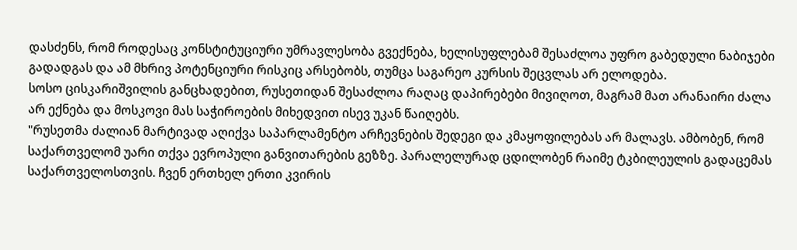დასძენს, რომ როდესაც კონსტიტუციური უმრავლესობა გვექნება, ხელისუფლებამ შესაძლოა უფრო გაბედული ნაბიჯები გადადგას და ამ მხრივ პოტენციური რისკიც არსებობს, თუმცა საგარეო კურსის შეცვლას არ ელოდება.
სოსო ცისკარიშვილის განცხადებით, რუსეთიდან შესაძლოა რაღაც დაპირებები მივიღოთ, მაგრამ მათ არანაირი ძალა არ ექნება და მოსკოვი მას საჭიროების მიხედვით ისევ უკან წაიღებს.
"რუსეთმა ძალიან მარტივად აღიქვა საპარლამენტო არჩევნების შედეგი და კმაყოფილებას არ მალავს. ამბობენ, რომ საქართველომ უარი თქვა ევროპული განვითარების გეზზე. პარალელურად ცდილობენ რაიმე ტკბილეულის გადაცემას საქართველოსთვის. ჩვენ ერთხელ ერთი კვირის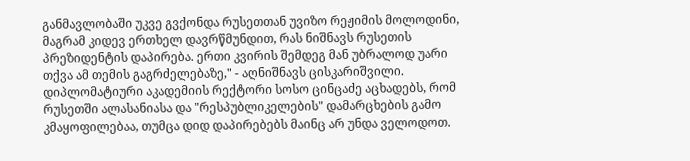განმავლობაში უკვე გვქონდა რუსეთთან უვიზო რეჟიმის მოლოდინი, მაგრამ კიდევ ერთხელ დავრწმუნდით, რას ნიშნავს რუსეთის პრეზიდენტის დაპირება. ერთი კვირის შემდეგ მან უბრალოდ უარი თქვა ამ თემის გაგრძელებაზე," - აღნიშნავს ცისკარიშვილი.
დიპლომატიური აკადემიის რექტორი სოსო ცინცაძე აცხადებს, რომ რუსეთში ალასანიასა და "რესპუბლიკელების" დამარცხების გამო კმაყოფილებაა, თუმცა დიდ დაპირებებს მაინც არ უნდა ველოდოთ.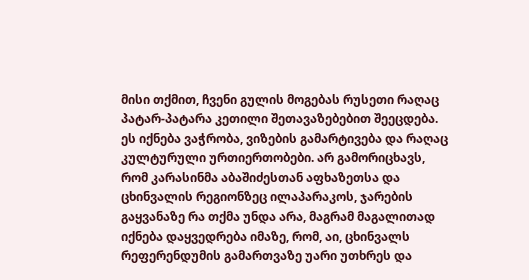მისი თქმით, ჩვენი გულის მოგებას რუსეთი რაღაც პატარ-პატარა კეთილი შეთავაზებებით შეეცდება. ეს იქნება ვაჭრობა, ვიზების გამარტივება და რაღაც კულტურული ურთიერთობები. არ გამორიცხავს, რომ კარასინმა აბაშიძესთან აფხაზეთსა და ცხინვალის რეგიონზეც ილაპარაკოს, ჯარების გაყვანაზე რა თქმა უნდა არა, მაგრამ მაგალითად იქნება დაყვედრება იმაზე, რომ, აი, ცხინვალს რეფერენდუმის გამართვაზე უარი უთხრეს და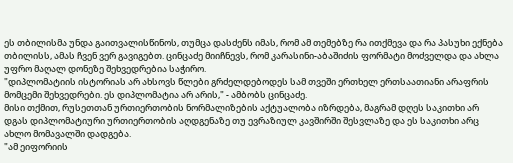ეს თბილისმა უნდა გაითვალისწინოს, თუმცა დასძენს იმას, რომ ამ თემებზე რა ითქმევა და რა პასუხი ექნება თბილისს, ამას ჩვენ ვერ გავიგებთ. ცინცაძე მიიჩნევს, რომ კარასინი-აბაშიძის ფორმატი მოძველდა და ახლა უფრო მაღალ დონეზე შეხვედრებია საჭირო.
"დიპლომატიის ისტორიას არ ახსოვს წლები გრძელდებოდეს სამ თვეში ერთხელ ერთსაათიანი არაფრის მომცემი შეხვედრები. ეს დიპლომატია არ არის," - ამბობს ცინცაძე.
მისი თქმით, რუსეთთან ურთიერთობის ნორმალიზების აქტუალობა იზრდება, მაგრამ დღეს საკითხი არ დგას დიპლომატიური ურთიერთობის აღდგენაზე თუ ევრაზიულ კავშირში შესვლაზე და ეს საკითხი არც ახლო მომავალში დადგება.
"ამ ეიფორიის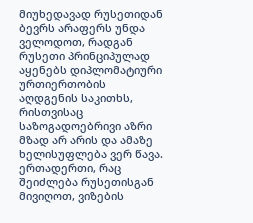მიუხედავად რუსეთიდან ბევრს არაფერს უნდა ველოდოთ, რადგან რუსეთი პრინციპულად აყენებს დიპლომატიური ურთიერთობის აღდგენის საკითხს, რისთვისაც საზოგადოებრივი აზრი მზად არ არის და ამაზე ხელისუფლება ვერ წავა. ერთადერთი, რაც შეიძლება რუსეთისგან მივიღოთ, ვიზების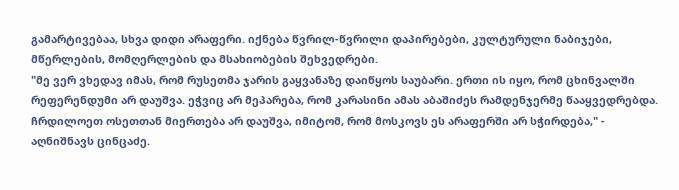გამარტივებაა, სხვა დიდი არაფერი. იქნება წვრილ-წვრილი დაპირებები, კულტურული ნაბიჯები, მწერლების, მომღერლების და მსახიობების შეხვედრები.
"მე ვერ ვხედავ იმას, რომ რუსეთმა ჯარის გაყვანაზე დაიწყოს საუბარი. ერთი ის იყო, რომ ცხინვალში რეფერენდუმი არ დაუშვა. ეჭვიც არ მეპარება, რომ კარასინი ამას აბაშიძეს რამდენჯერმე წააყვედრებდა. ჩრდილოეთ ოსეთთან მიერთება არ დაუშვა, იმიტომ, რომ მოსკოვს ეს არაფერში არ სჭირდება," - აღნიშნავს ცინცაძე.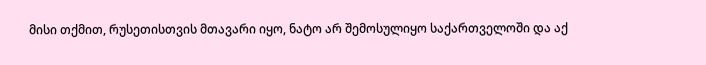მისი თქმით, რუსეთისთვის მთავარი იყო, ნატო არ შემოსულიყო საქართველოში და აქ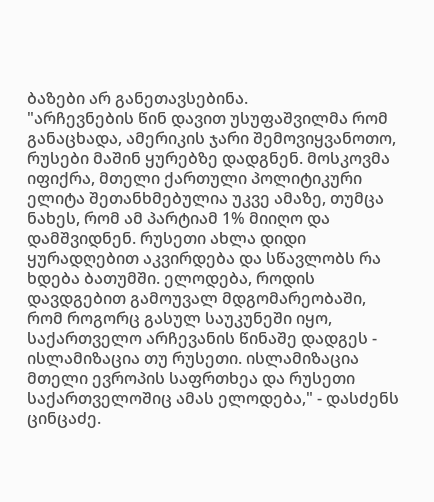ბაზები არ განეთავსებინა.
"არჩევნების წინ დავით უსუფაშვილმა რომ განაცხადა, ამერიკის ჯარი შემოვიყვანოთო, რუსები მაშინ ყურებზე დადგნენ. მოსკოვმა იფიქრა, მთელი ქართული პოლიტიკური ელიტა შეთანხმებულია უკვე ამაზე, თუმცა ნახეს, რომ ამ პარტიამ 1% მიიღო და დამშვიდნენ. რუსეთი ახლა დიდი ყურადღებით აკვირდება და სწავლობს რა ხდება ბათუმში. ელოდება, როდის დავდგებით გამოუვალ მდგომარეობაში, რომ როგორც გასულ საუკუნეში იყო, საქართველო არჩევანის წინაშე დადგეს - ისლამიზაცია თუ რუსეთი. ისლამიზაცია მთელი ევროპის საფრთხეა და რუსეთი საქართველოშიც ამას ელოდება," - დასძენს ცინცაძე.